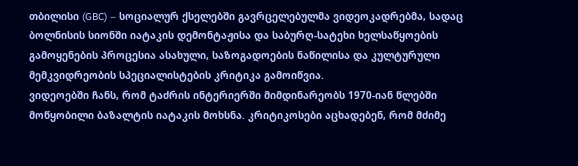თბილისი (GBC) – სოციალურ ქსელებში გავრცელებულმა ვიდეოკადრებმა, სადაც ბოლნისის სიონში იატაკის დემონტაჟისა და საბურღ-სატეხი ხელსაწყოების გამოყენების პროცესია ასახული, საზოგადოების ნაწილისა და კულტურული მემკვიდრეობის სპეციალისტების კრიტიკა გამოიწვია.
ვიდეოებში ჩანს, რომ ტაძრის ინტერიერში მიმდინარეობს 1970-იან წლებში მოწყობილი ბაზალტის იატაკის მოხსნა. კრიტიკოსები აცხადებენ, რომ მძიმე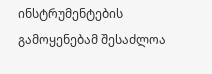ინსტრუმენტების გამოყენებამ შესაძლოა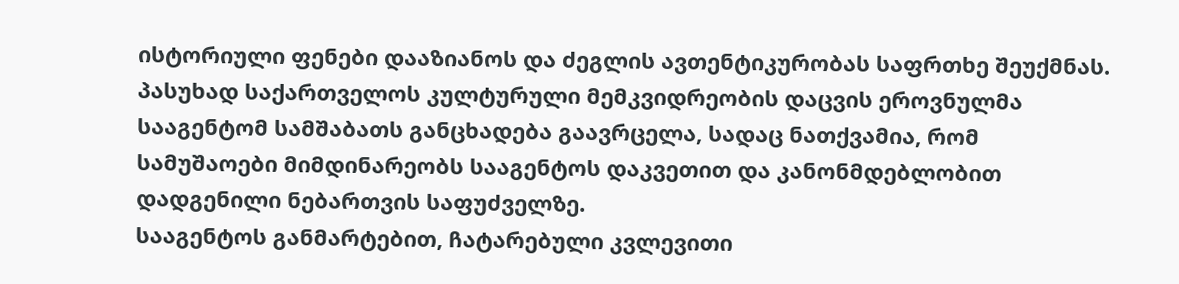ისტორიული ფენები დააზიანოს და ძეგლის ავთენტიკურობას საფრთხე შეუქმნას.
პასუხად საქართველოს კულტურული მემკვიდრეობის დაცვის ეროვნულმა სააგენტომ სამშაბათს განცხადება გაავრცელა, სადაც ნათქვამია, რომ სამუშაოები მიმდინარეობს სააგენტოს დაკვეთით და კანონმდებლობით დადგენილი ნებართვის საფუძველზე.
სააგენტოს განმარტებით, ჩატარებული კვლევითი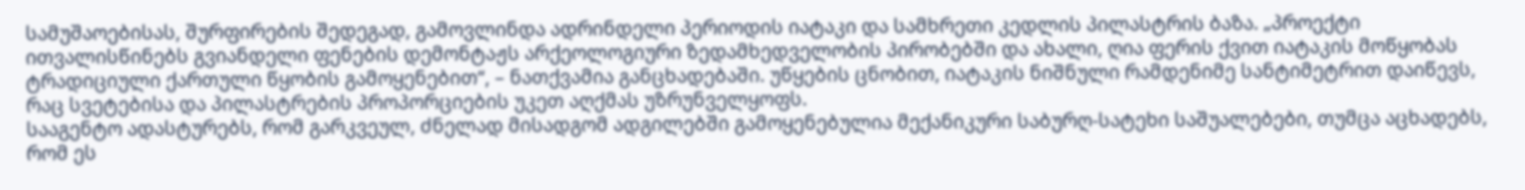სამუშაოებისას, შურფირების შედეგად, გამოვლინდა ადრინდელი პერიოდის იატაკი და სამხრეთი კედლის პილასტრის ბაზა. „პროექტი ითვალისწინებს გვიანდელი ფენების დემონტაჟს არქეოლოგიური ზედამხედველობის პირობებში და ახალი, ღია ფერის ქვით იატაკის მოწყობას ტრადიციული ქართული წყობის გამოყენებით“, – ნათქვამია განცხადებაში. უწყების ცნობით, იატაკის ნიშნული რამდენიმე სანტიმეტრით დაიწევს, რაც სვეტებისა და პილასტრების პროპორციების უკეთ აღქმას უზრუნველყოფს.
სააგენტო ადასტურებს, რომ გარკვეულ, ძნელად მისადგომ ადგილებში გამოყენებულია მექანიკური საბურღ-სატეხი საშუალებები, თუმცა აცხადებს, რომ ეს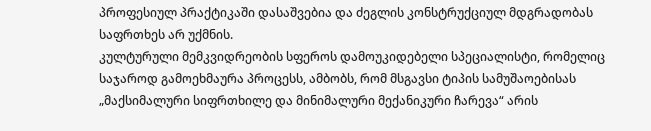პროფესიულ პრაქტიკაში დასაშვებია და ძეგლის კონსტრუქციულ მდგრადობას საფრთხეს არ უქმნის.
კულტურული მემკვიდრეობის სფეროს დამოუკიდებელი სპეციალისტი, რომელიც საჯაროდ გამოეხმაურა პროცესს, ამბობს, რომ მსგავსი ტიპის სამუშაოებისას „მაქსიმალური სიფრთხილე და მინიმალური მექანიკური ჩარევა“ არის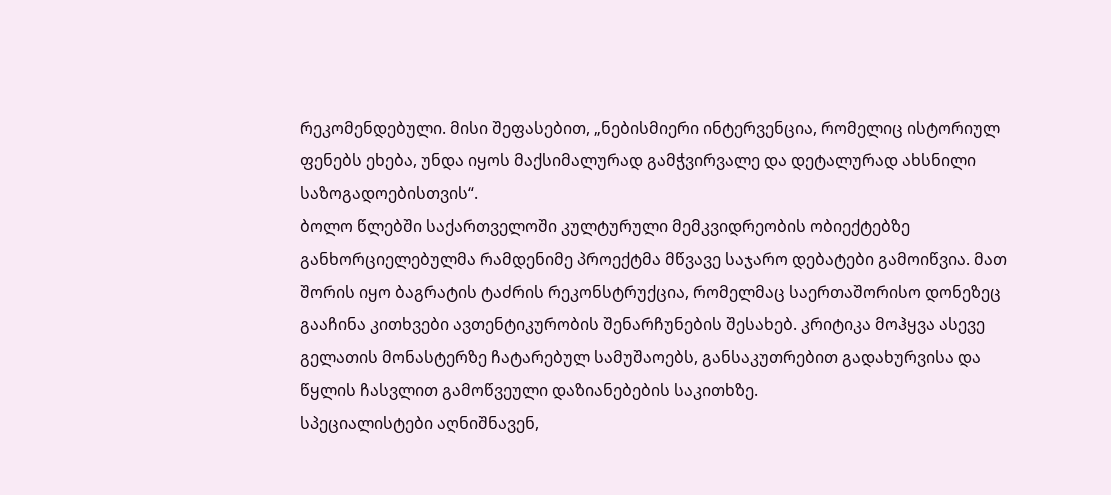რეკომენდებული. მისი შეფასებით, „ნებისმიერი ინტერვენცია, რომელიც ისტორიულ ფენებს ეხება, უნდა იყოს მაქსიმალურად გამჭვირვალე და დეტალურად ახსნილი საზოგადოებისთვის“.
ბოლო წლებში საქართველოში კულტურული მემკვიდრეობის ობიექტებზე განხორციელებულმა რამდენიმე პროექტმა მწვავე საჯარო დებატები გამოიწვია. მათ შორის იყო ბაგრატის ტაძრის რეკონსტრუქცია, რომელმაც საერთაშორისო დონეზეც გააჩინა კითხვები ავთენტიკურობის შენარჩუნების შესახებ. კრიტიკა მოჰყვა ასევე გელათის მონასტერზე ჩატარებულ სამუშაოებს, განსაკუთრებით გადახურვისა და წყლის ჩასვლით გამოწვეული დაზიანებების საკითხზე.
სპეციალისტები აღნიშნავენ,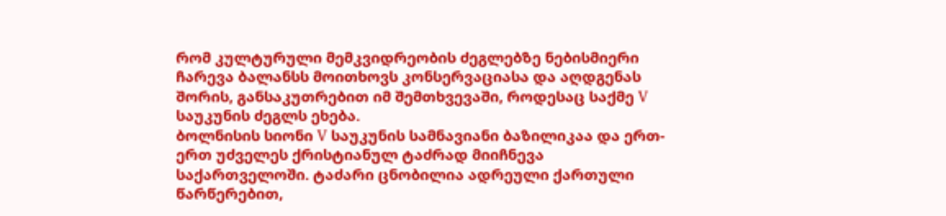რომ კულტურული მემკვიდრეობის ძეგლებზე ნებისმიერი ჩარევა ბალანსს მოითხოვს კონსერვაციასა და აღდგენას შორის, განსაკუთრებით იმ შემთხვევაში, როდესაც საქმე V საუკუნის ძეგლს ეხება.
ბოლნისის სიონი V საუკუნის სამნავიანი ბაზილიკაა და ერთ-ერთ უძველეს ქრისტიანულ ტაძრად მიიჩნევა საქართველოში. ტაძარი ცნობილია ადრეული ქართული წარწერებით,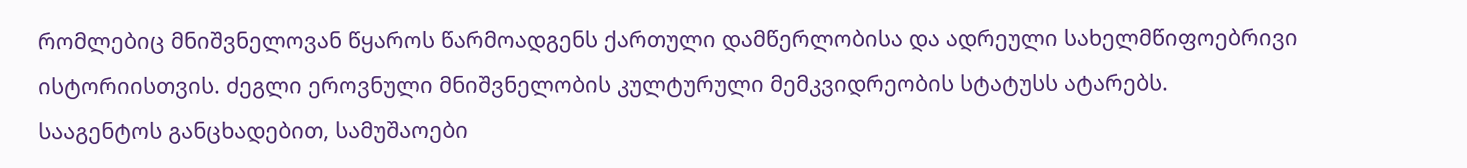რომლებიც მნიშვნელოვან წყაროს წარმოადგენს ქართული დამწერლობისა და ადრეული სახელმწიფოებრივი ისტორიისთვის. ძეგლი ეროვნული მნიშვნელობის კულტურული მემკვიდრეობის სტატუსს ატარებს.
სააგენტოს განცხადებით, სამუშაოები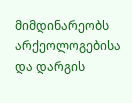მიმდინარეობს არქეოლოგებისა და დარგის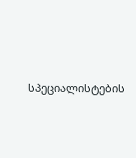სპეციალისტების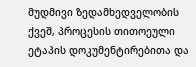მუდმივი ზედამხედველობის ქვეშ, პროცესის თითოეული ეტაპის დოკუმენტირებითა და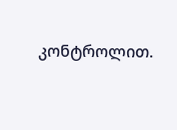კონტროლით.